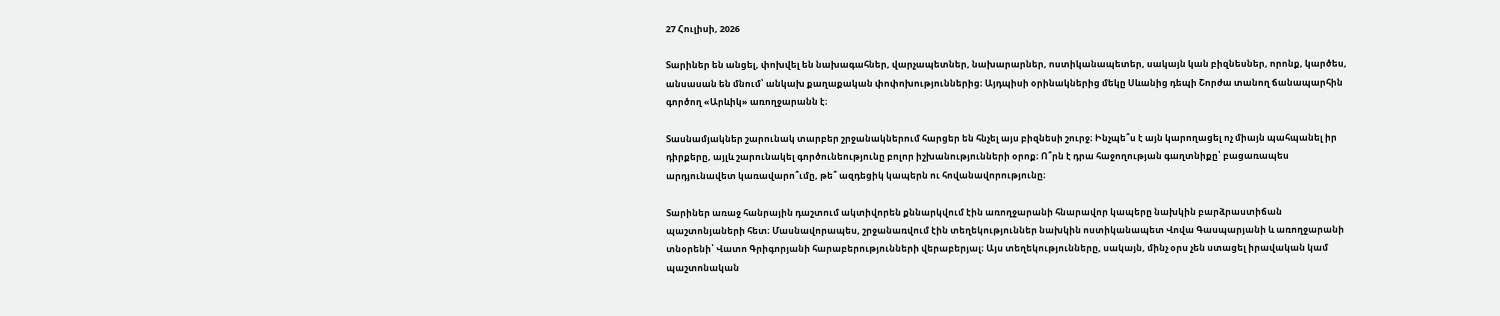27 Հուլիսի, 2026

Տարիներ են անցել, փոխվել են նախագահներ, վարչապետներ, նախարարներ, ոստիկանապետեր, սակայն կան բիզնեսներ, որոնք, կարծես, անսասան են մնում՝ անկախ քաղաքական փոփոխություններից։ Այդպիսի օրինակներից մեկը Սևանից դեպի Շորժա տանող ճանապարհին գործող «Արևիկ» առողջարանն է։

Տասնամյակներ շարունակ տարբեր շրջանակներում հարցեր են հնչել այս բիզնեսի շուրջ։ Ինչպե՞ս է այն կարողացել ոչ միայն պահպանել իր դիրքերը, այլև շարունակել գործունեությունը բոլոր իշխանությունների օրոք։ Ո՞րն է դրա հաջողության գաղտնիքը՝ բացառապես արդյունավետ կառավարո՞ւմը, թե՞ ազդեցիկ կապերն ու հովանավորությունը։

Տարիներ առաջ հանրային դաշտում ակտիվորեն քննարկվում էին առողջարանի հնարավոր կապերը նախկին բարձրաստիճան պաշտոնյաների հետ։ Մասնավորապես, շրջանառվում էին տեղեկություններ նախկին ոստիկանապետ Վովա Գասպարյանի և առողջարանի տնօրենի՝ Վատո Գրիգորյանի հարաբերությունների վերաբերյալ։ Այս տեղեկությունները, սակայն, մինչ օրս չեն ստացել իրավական կամ պաշտոնական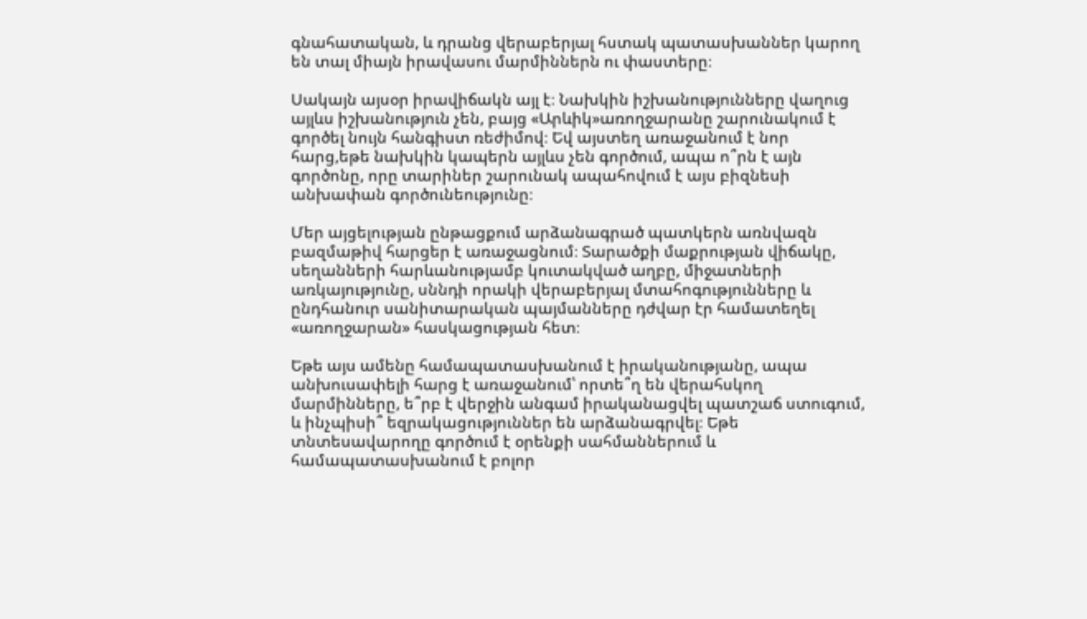գնահատական, և դրանց վերաբերյալ հստակ պատասխաններ կարող են տալ միայն իրավասու մարմիններն ու փաստերը։

Սակայն այսօր իրավիճակն այլ է։ Նախկին իշխանությունները վաղուց այլևս իշխանություն չեն, բայց «Արևիկ»առողջարանը շարունակում է գործել նույն հանգիստ ռեժիմով։ Եվ այստեղ առաջանում է նոր հարց,եթե նախկին կապերն այլևս չեն գործում, ապա ո՞րն է այն գործոնը, որը տարիներ շարունակ ապահովում է այս բիզնեսի անխափան գործունեությունը։

Մեր այցելության ընթացքում արձանագրած պատկերն առնվազն բազմաթիվ հարցեր է առաջացնում։ Տարածքի մաքրության վիճակը, սեղանների հարևանությամբ կուտակված աղբը, միջատների առկայությունը, սննդի որակի վերաբերյալ մտահոգությունները և ընդհանուր սանիտարական պայմանները դժվար էր համատեղել «առողջարան» հասկացության հետ։

Եթե այս ամենը համապատասխանում է իրականությանը, ապա անխուսափելի հարց է առաջանում՝ որտե՞ղ են վերահսկող մարմինները, ե՞րբ է վերջին անգամ իրականացվել պատշաճ ստուգում, և ինչպիսի՞ եզրակացություններ են արձանագրվել։ Եթե տնտեսավարողը գործում է օրենքի սահմաններում և համապատասխանում է բոլոր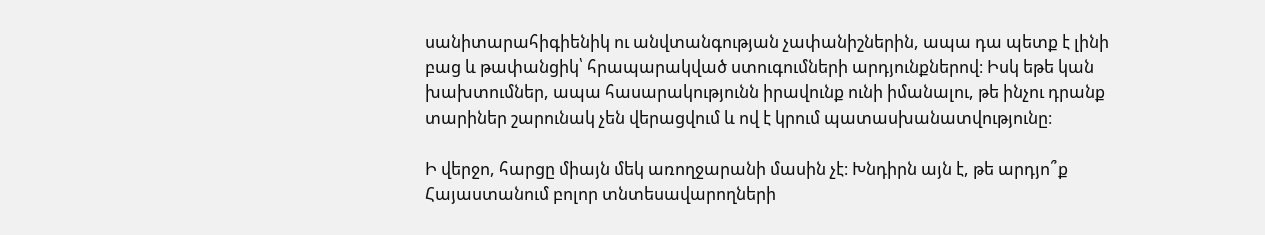սանիտարահիգիենիկ ու անվտանգության չափանիշներին, ապա դա պետք է լինի բաց և թափանցիկ՝ հրապարակված ստուգումների արդյունքներով։ Իսկ եթե կան խախտումներ, ապա հասարակությունն իրավունք ունի իմանալու, թե ինչու դրանք տարիներ շարունակ չեն վերացվում և ով է կրում պատասխանատվությունը։

Ի վերջո, հարցը միայն մեկ առողջարանի մասին չէ։ Խնդիրն այն է, թե արդյո՞ք Հայաստանում բոլոր տնտեսավարողների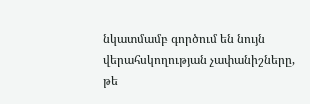նկատմամբ գործում են նույն վերահսկողության չափանիշները, թե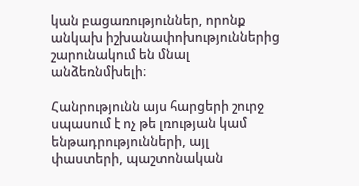կան բացառություններ, որոնք անկախ իշխանափոխություններից շարունակում են մնալ անձեռնմխելի։

Հանրությունն այս հարցերի շուրջ սպասում է ոչ թե լռության կամ ենթադրությունների, այլ փաստերի, պաշտոնական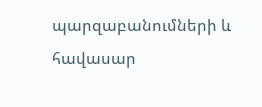պարզաբանումների և հավասար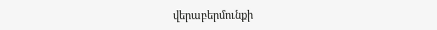վերաբերմունքի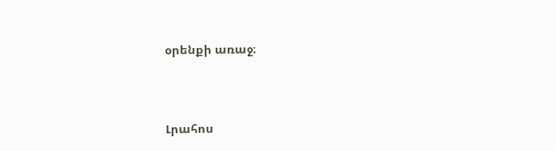օրենքի առաջ։



Լրահոս